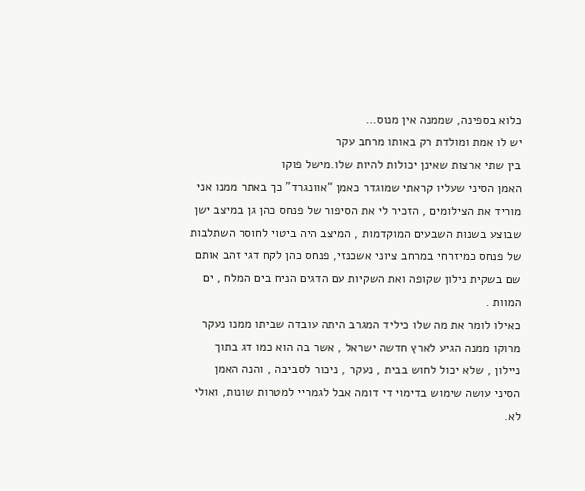כלוא בספינה, שממנה אין מנוס…
יש לו אמת ומולדת רק באותו מרחב עקר
בין שתי ארצות שאינן יכולות להיות שלו.מישל פוקו
האמן הסיני שעליו קראתי שמוגדר כאמן “אוונגרד” כך באתר ממנו אני מוריד את הצילומים , הזכיר לי את הסיפור של פנחס כהן גן במיצב ישן שבוצע בשנות השבעים המוקדמות , המיצב היה ביטוי לחוסר השתלבות של פנחס כמיזרחי במרחב ציוני אשכנזי, פנחס כהן לקח דגי זהב אותם שם בשקית נילון שקופה ואת השקיות עם הדגים הניח בים המלח , ים המוות .
כאילו לומר את מה שלו כיליד המגרב היתה עובדה שביתו ממנו נעקר מרוקו ממנה הגיע לארץ חדשה ישראל , אשר בה הוא כמו דג בתוך ניילון , שלא יכול לחוש בבית , נעקר , ניכור לסביבה , והנה האמן הסיני עושה שימוש בדימוי די דומה אבל לגמריי למטרות שונות, ואולי לא.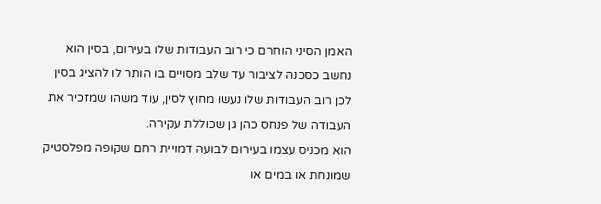האמן הסיני הוחרם כי רוב העבודות שלו בעירום, בסין הוא נחשב כסכנה לציבור עד שלב מסויים בו הותר לו להציג בסין לכן רוב העבודות שלו נעשו מחוץ לסין, עוד משהו שמזכיר את העבודה של פנחס כהן גן שכוללת עקירה.
הוא מכניס עצמו בעירום לבועה דמויית רחם שקופה מפלסטיק שמונחת או במים או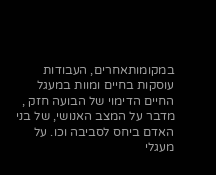במקומותאחרים, העבודות עוסקות בחיים ומוות במעגל החיים הדימוי של הבועה חזק , מדבר על המצב האנושי, של בני האדם ביחס לסביבה וכו. על מעגלי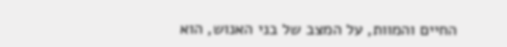החיים והמוות, על המצב של בני האנוש, הוא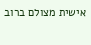אישית מצולם ברוב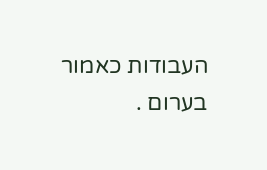העבודות כאמור בערום .